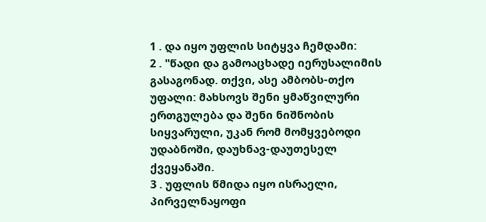1 . და იყო უფლის სიტყვა ჩემდამი:
2 . "წადი და გამოაცხადე იერუსალიმის გასაგონად. თქვი, ასე ამბობს-თქო უფალი: მახსოვს შენი ყმაწვილური ერთგულება და შენი ნიშნობის სიყვარული, უკან რომ მომყვებოდი უდაბნოში, დაუხნავ-დაუთესელ ქვეყანაში.
3 . უფლის წმიდა იყო ისრაელი, პირველნაყოფი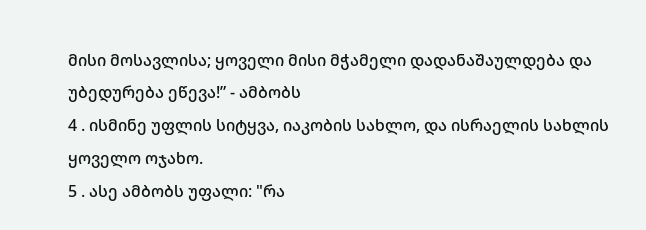მისი მოსავლისა; ყოველი მისი მჭამელი დადანაშაულდება და უბედურება ეწევა!” - ამბობს
4 . ისმინე უფლის სიტყვა, იაკობის სახლო, და ისრაელის სახლის ყოველო ოჯახო.
5 . ასე ამბობს უფალი: "რა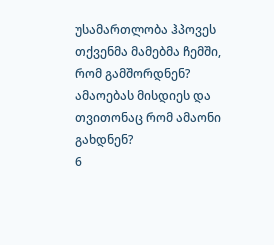უსამართლობა ჰპოვეს თქვენმა მამებმა ჩემში, რომ გამშორდნენ? ამაოებას მისდიეს და თვითონაც რომ ამაონი გახდნენ?
6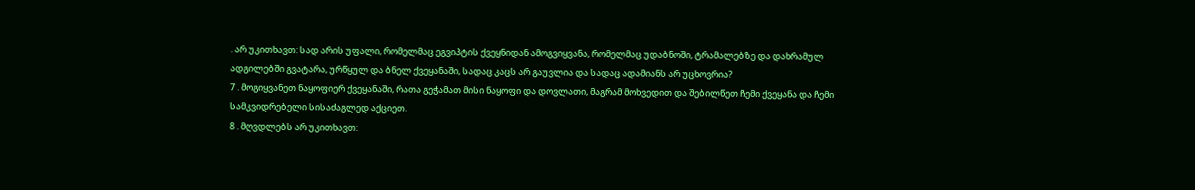. არ უკითხავთ: სად არის უფალი, რომელმაც ეგვიპტის ქვეყნიდან ამოგვიყვანა, რომელმაც უდაბნოში, ტრამალებზე და დახრამულ ადგილებში გვატარა, ურწყულ და ბნელ ქვეყანაში, სადაც კაცს არ გაუვლია და სადაც ადამიანს არ უცხოვრია?
7 . მოგიყვანეთ ნაყოფიერ ქვეყანაში, რათა გეჭამათ მისი ნაყოფი და დოვლათი, მაგრამ მოხვედით და შებილწეთ ჩემი ქვეყანა და ჩემი სამკვიდრებელი სისაძაგლედ აქციეთ.
8 . მღვდლებს არ უკითხავთ: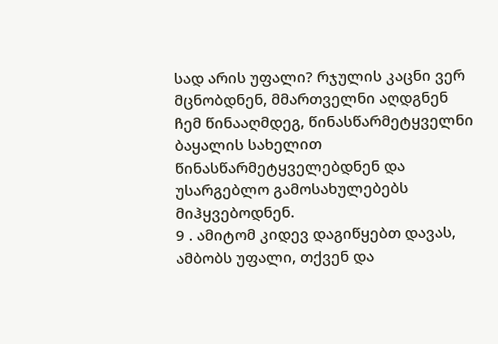სად არის უფალი? რჯულის კაცნი ვერ მცნობდნენ, მმართველნი აღდგნენ ჩემ წინააღმდეგ, წინასწარმეტყველნი ბაყალის სახელით წინასწარმეტყველებდნენ და უსარგებლო გამოსახულებებს მიჰყვებოდნენ.
9 . ამიტომ კიდევ დაგიწყებთ დავას, ამბობს უფალი, თქვენ და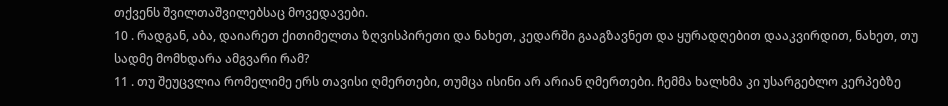თქვენს შვილთაშვილებსაც მოვედავები.
10 . რადგან, აბა, დაიარეთ ქითიმელთა ზღვისპირეთი და ნახეთ, კედარში გააგზავნეთ და ყურადღებით დააკვირდით, ნახეთ, თუ სადმე მომხდარა ამგვარი რამ?
11 . თუ შეუცვლია რომელიმე ერს თავისი ღმერთები, თუმცა ისინი არ არიან ღმერთები. ჩემმა ხალხმა კი უსარგებლო კერპებზე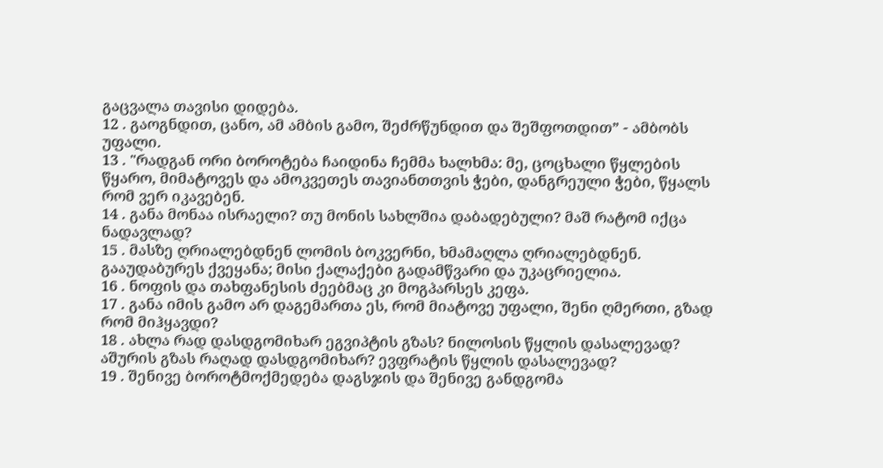გაცვალა თავისი დიდება.
12 . გაოგნდით, ცანო, ამ ამბის გამო, შეძრწუნდით და შეშფოთდით” - ამბობს უფალი.
13 . "რადგან ორი ბოროტება ჩაიდინა ჩემმა ხალხმა: მე, ცოცხალი წყლების წყარო, მიმატოვეს და ამოკვეთეს თავიანთთვის ჭები, დანგრეული ჭები, წყალს რომ ვერ იკავებენ.
14 . განა მონაა ისრაელი? თუ მონის სახლშია დაბადებული? მაშ რატომ იქცა ნადავლად?
15 . მასზე ღრიალებდნენ ლომის ბოკვერნი, ხმამაღლა ღრიალებდნენ. გააუდაბურეს ქვეყანა; მისი ქალაქები გადამწვარი და უკაცრიელია.
16 . ნოფის და თახფანესის ძეებმაც კი მოგპარსეს კეფა.
17 . განა იმის გამო არ დაგემართა ეს, რომ მიატოვე უფალი, შენი ღმერთი, გზად რომ მიჰყავდი?
18 . ახლა რად დასდგომიხარ ეგვიპტის გზას? ნილოსის წყლის დასალევად? აშურის გზას რაღად დასდგომიხარ? ევფრატის წყლის დასალევად?
19 . შენივე ბოროტმოქმედება დაგსჯის და შენივე განდგომა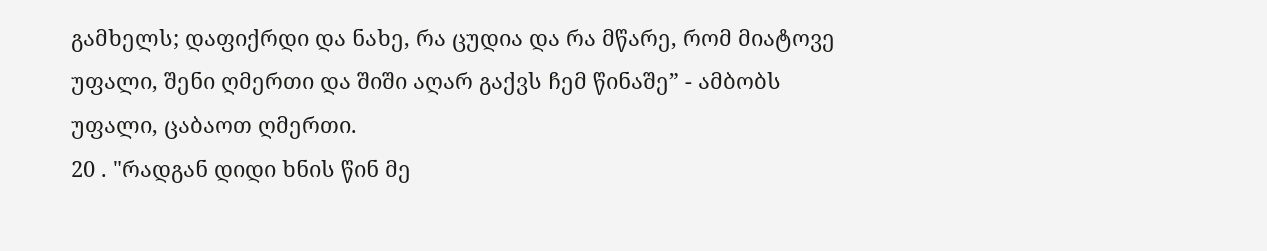გამხელს; დაფიქრდი და ნახე, რა ცუდია და რა მწარე, რომ მიატოვე უფალი, შენი ღმერთი და შიში აღარ გაქვს ჩემ წინაშე” - ამბობს უფალი, ცაბაოთ ღმერთი.
20 . "რადგან დიდი ხნის წინ მე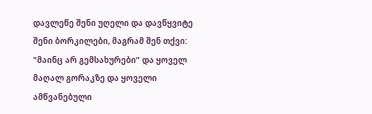დავლეწე შენი უღელი და დავწყვიტე შენი ბორკილები, მაგრამ შენ თქვი: "მაინც არ გემსახურები” და ყოველ მაღალ გორაკზე და ყოველი ამწვანებული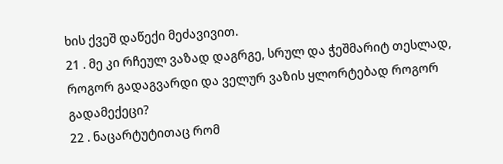ხის ქვეშ დაწექი მეძავივით.
21 . მე კი რჩეულ ვაზად დაგრგე, სრულ და ჭეშმარიტ თესლად, როგორ გადაგვარდი და ველურ ვაზის ყლორტებად როგორ გადამექეცი?
22 . ნაცარტუტითაც რომ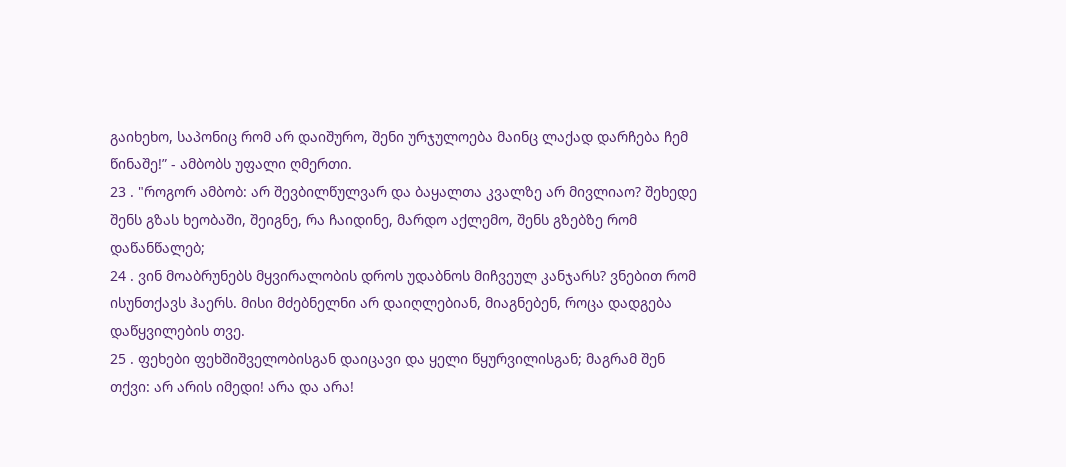გაიხეხო, საპონიც რომ არ დაიშურო, შენი ურჯულოება მაინც ლაქად დარჩება ჩემ წინაშე!” - ამბობს უფალი ღმერთი.
23 . "როგორ ამბობ: არ შევბილწულვარ და ბაყალთა კვალზე არ მივლიაო? შეხედე შენს გზას ხეობაში, შეიგნე, რა ჩაიდინე, მარდო აქლემო, შენს გზებზე რომ დაწანწალებ;
24 . ვინ მოაბრუნებს მყვირალობის დროს უდაბნოს მიჩვეულ კანჯარს? ვნებით რომ ისუნთქავს ჰაერს. მისი მძებნელნი არ დაიღლებიან, მიაგნებენ, როცა დადგება დაწყვილების თვე.
25 . ფეხები ფეხშიშველობისგან დაიცავი და ყელი წყურვილისგან; მაგრამ შენ თქვი: არ არის იმედი! არა და არა!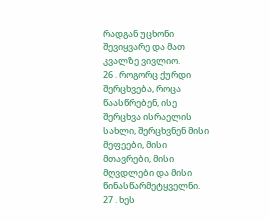რადგან უცხონი შევიყვარე და მათ კვალზე ვივლიო.
26 . როგორც ქურდი შერცხვება, როცა წაასწრებენ, ისე შერცხვა ისრაელის სახლი, შერცხვნენ მისი მეფეები, მისი მთავრები, მისი მღვდლები და მისი წინასწარმეტყველნი.
27 . ხეს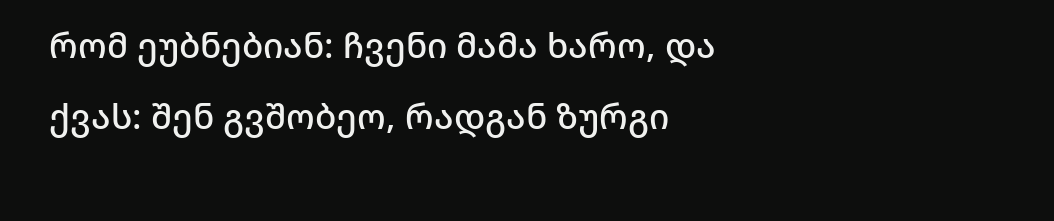რომ ეუბნებიან: ჩვენი მამა ხარო, და ქვას: შენ გვშობეო, რადგან ზურგი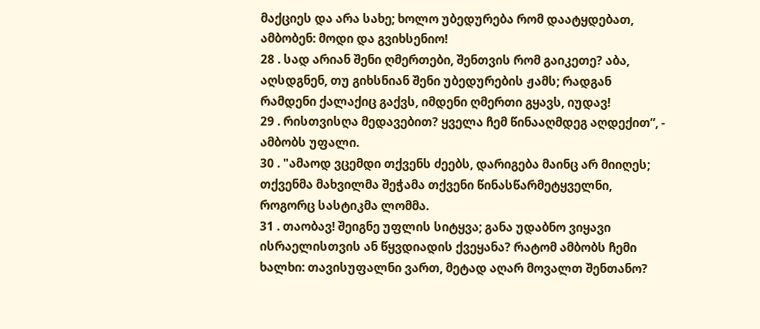მაქციეს და არა სახე; ხოლო უბედურება რომ დაატყდებათ, ამბობენ: მოდი და გვიხსენიო!
28 . სად არიან შენი ღმერთები, შენთვის რომ გაიკეთე? აბა, აღსდგნენ, თუ გიხსნიან შენი უბედურების ჟამს; რადგან რამდენი ქალაქიც გაქვს, იმდენი ღმერთი გყავს, იუდავ!
29 . რისთვისღა მედავებით? ყველა ჩემ წინააღმდეგ აღდექით”, - ამბობს უფალი.
30 . "ამაოდ ვცემდი თქვენს ძეებს, დარიგება მაინც არ მიიღეს; თქვენმა მახვილმა შეჭამა თქვენი წინასწარმეტყველნი, როგორც სასტიკმა ლომმა.
31 . თაობავ! შეიგნე უფლის სიტყვა; განა უდაბნო ვიყავი ისრაელისთვის ან წყვდიადის ქვეყანა? რატომ ამბობს ჩემი ხალხი: თავისუფალნი ვართ, მეტად აღარ მოვალთ შენთანო?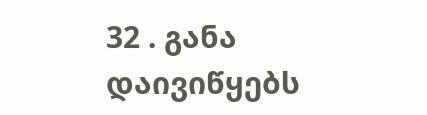32 . განა დაივიწყებს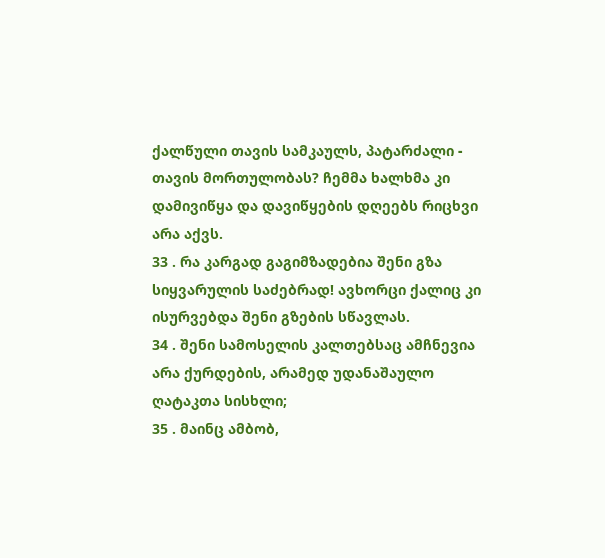ქალწული თავის სამკაულს, პატარძალი - თავის მორთულობას? ჩემმა ხალხმა კი დამივიწყა და დავიწყების დღეებს რიცხვი არა აქვს.
33 . რა კარგად გაგიმზადებია შენი გზა სიყვარულის საძებრად! ავხორცი ქალიც კი ისურვებდა შენი გზების სწავლას.
34 . შენი სამოსელის კალთებსაც ამჩნევია არა ქურდების, არამედ უდანაშაულო ღატაკთა სისხლი;
35 . მაინც ამბობ,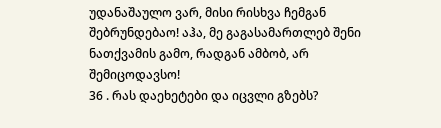უდანაშაულო ვარ, მისი რისხვა ჩემგან შებრუნდებაო! აჰა, მე გაგასამართლებ შენი ნათქვამის გამო, რადგან ამბობ, არ შემიცოდავსო!
36 . რას დაეხეტები და იცვლი გზებს?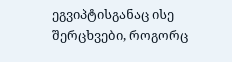ეგვიპტისგანაც ისე შერცხვები, როგორც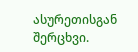ასურეთისგან შერცხვი.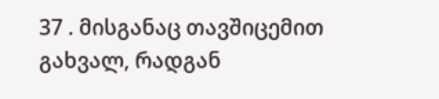37 . მისგანაც თავშიცემით გახვალ, რადგან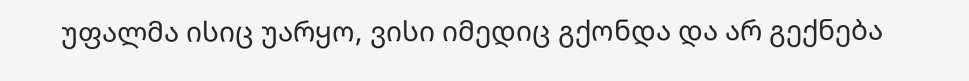უფალმა ისიც უარყო, ვისი იმედიც გქონდა და არ გექნება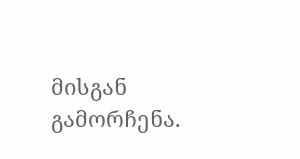მისგან გამორჩენა.